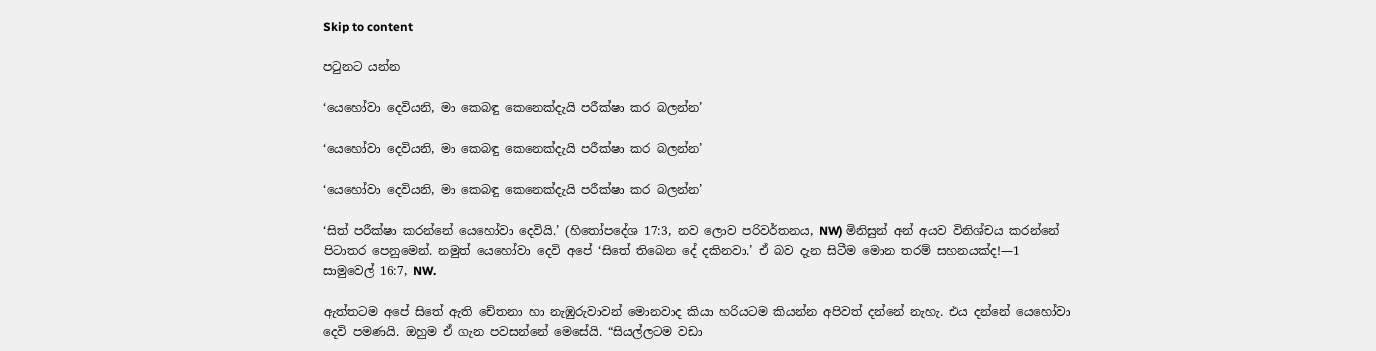Skip to content

පටුනට යන්න

‘යෙහෝවා දෙවියනි, මා කෙබඳු කෙනෙක්දැයි පරීක්ෂා කර බලන්න’

‘යෙහෝවා දෙවියනි, මා කෙබඳු කෙනෙක්දැයි පරීක්ෂා කර බලන්න’

‘යෙහෝවා දෙවියනි, මා කෙබඳු කෙනෙක්දැයි පරීක්ෂා කර බලන්න’

‘සිත් පරීක්ෂා කරන්නේ යෙහෝවා දෙවියි.’ (හිතෝපදේශ 17:3, නව ලොව පරිවර්තනය, NW) මිනිසුන් අන් අයව විනිශ්චය කරන්නේ පිටාතර පෙනුමෙන්. නමුත් යෙහෝවා දෙවි අපේ ‘සිතේ තිබෙන දේ දකිනවා.’ ඒ බව දැන සිටීම මොන තරම් සහනයක්ද!—1 සාමුවෙල් 16:7, NW.

ඇත්තටම අපේ සිතේ ඇති චේතනා හා නැඹුරුවාවන් මොනවාද කියා හරියටම කියන්න අපිවත් දන්නේ නැහැ. එය දන්නේ යෙහෝවා දෙවි පමණයි. ඔහුම ඒ ගැන පවසන්නේ මෙසේයි. “සියල්ලටම වඩා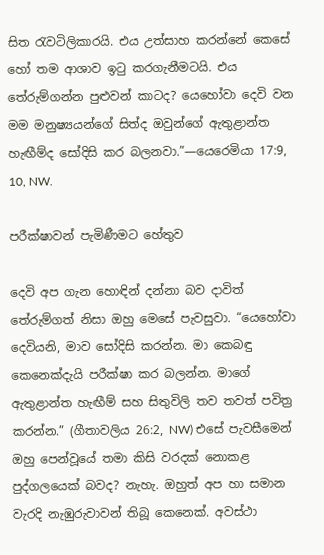සිත රැවටිලිකාරයි. එය උත්සාහ කරන්නේ කෙසේ හෝ තම ආශාව ඉටු කරගැනීමටයි. එය තේරුම්ගන්න පුළුවන් කාටද? යෙහෝවා දෙවි වන මම මනුෂ්‍යයන්ගේ සිත්ද ඔවුන්ගේ ඇතුළාන්ත හැඟීම්ද සෝදිසි කර බලනවා.”—යෙරෙමියා 17:9, 10, NW.

පරීක්ෂාවන් පැමිණීමට හේතුව

දෙවි අප ගැන හොඳින් දන්නා බව දාවිත් තේරුම්ගත් නිසා ඔහු මෙසේ පැවසුවා. “යෙහෝවා දෙවියනි, මාව සෝදිසි කරන්න. මා කෙබඳු කෙනෙක්දැයි පරීක්ෂා කර බලන්න. මාගේ ඇතුළාන්ත හැඟීම් සහ සිතුවිලි තව තවත් පවිත්‍ර කරන්න.” (ගීතාවලිය 26:2, NW) එසේ පැවසීමෙන් ඔහු පෙන්වූයේ තමා කිසි වරදක් නොකළ පුද්ගලයෙක් බවද? නැහැ. ඔහුත් අප හා සමාන වැරදි නැඹුරුවාවන් තිබූ කෙනෙක්. අවස්ථා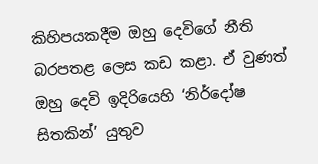කිහිපයකදීම ඔහු දෙවිගේ නීති බරපතළ ලෙස කඩ කළා. ඒ වුණත් ඔහු දෙවි ඉදිරියෙහි ‘නිර්දෝෂ සිතකින්’ යුතුව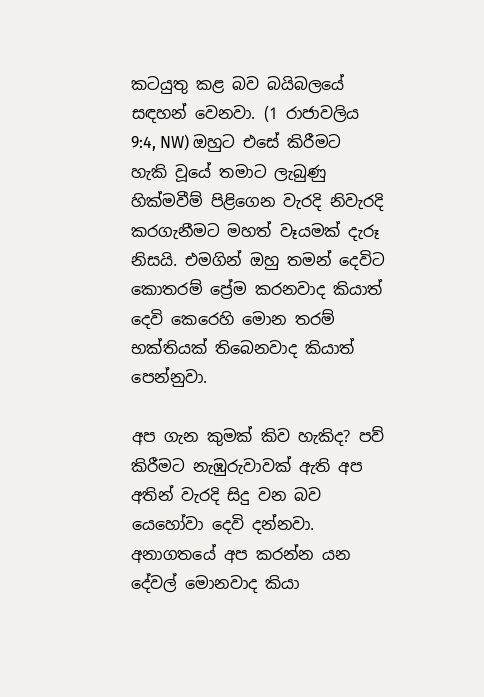කටයුතු කළ බව බයිබලයේ සඳහන් වෙනවා. (1 රාජාවලිය 9:4, NW) ඔහුට එසේ කිරීමට හැකි වූයේ තමාට ලැබුණු හික්මවීම් පිළිගෙන වැරදි නිවැරදි කරගැනීමට මහත් වෑයමක් දැරූ නිසයි. එමගින් ඔහු තමන් දෙවිට කොතරම් ප්‍රේම කරනවාද කියාත් දෙවි කෙරෙහි මොන තරම් භක්තියක් තිබෙනවාද කියාත් පෙන්නුවා.

අප ගැන කුමක් කිව හැකිද? පව් කිරීමට නැඹුරුවාවක් ඇති අප අතින් වැරදි සිදු වන බව යෙහෝවා දෙවි දන්නවා. අනාගතයේ අප කරන්න යන දේවල් මොනවාද කියා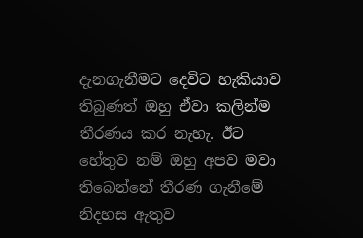දැනගැනීමට දෙවිට හැකියාව තිබුණත් ඔහු ඒවා කලින්ම තීරණය කර නැහැ. ඊට හේතුව නම් ඔහු අපව මවා තිබෙන්නේ තීරණ ගැනීමේ නිදහස ඇතුව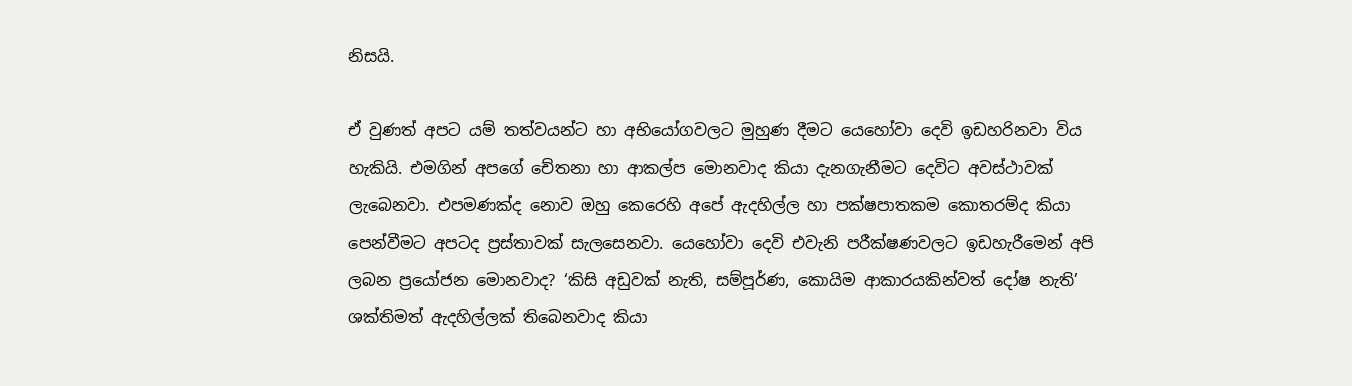නිසයි.

ඒ වුණත් අපට යම් තත්වයන්ට හා අභියෝගවලට මුහුණ දීමට යෙහෝවා දෙවි ඉඩහරිනවා විය හැකියි. එමගින් අපගේ චේතනා හා ආකල්ප මොනවාද කියා දැනගැනීමට දෙවිට අවස්ථාවක් ලැබෙනවා. එපමණක්ද නොව ඔහු කෙරෙහි අපේ ඇදහිල්ල හා පක්ෂපාතකම කොතරම්ද කියා පෙන්වීමට අපටද ප්‍රස්තාවක් සැලසෙනවා. යෙහෝවා දෙවි එවැනි පරීක්ෂණවලට ඉඩහැරීමෙන් අපි ලබන ප්‍රයෝජන මොනවාද? ‘කිසි අඩුවක් නැති, සම්පූර්ණ, කොයිම ආකාරයකින්වත් දෝෂ නැති’ ශක්තිමත් ඇදහිල්ලක් තිබෙනවාද කියා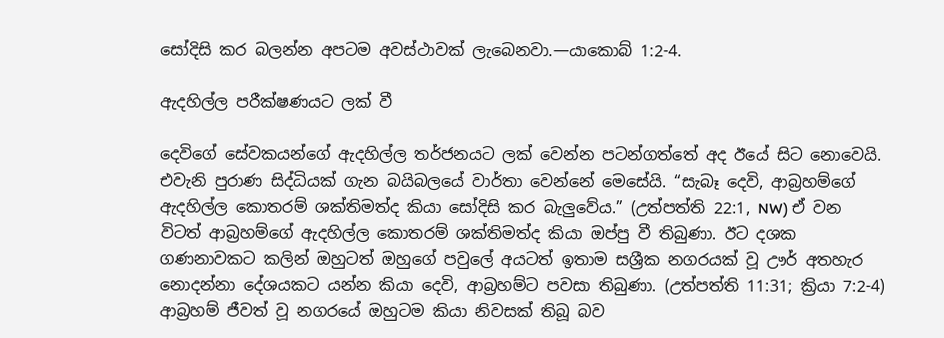සෝදිසි කර බලන්න අපටම අවස්ථාවක් ලැබෙනවා.—යාකොබ් 1:2-4.

ඇදහිල්ල පරීක්ෂණයට ලක් වී

දෙවිගේ සේවකයන්ගේ ඇදහිල්ල තර්ජනයට ලක් වෙන්න පටන්ගත්තේ අද ඊයේ සිට නොවෙයි. එවැනි පුරාණ සිද්ධියක් ගැන බයිබලයේ වාර්තා වෙන්නේ මෙසේයි. “සැබෑ දෙවි, ආබ්‍රහම්ගේ ඇදහිල්ල කොතරම් ශක්තිමත්ද කියා සෝදිසි කර බැලුවේය.” (උත්පත්ති 22:1, NW) ඒ වන විටත් ආබ්‍රහම්ගේ ඇදහිල්ල කොතරම් ශක්තිමත්ද කියා ඔප්පු වී තිබුණා. ඊට දශක ගණනාවකට කලින් ඔහුටත් ඔහුගේ පවුලේ අයටත් ඉතාම සශ්‍රීක නගරයක් වූ ඌර් අතහැර නොදන්නා දේශයකට යන්න කියා දෙවි, ආබ්‍රහම්ට පවසා තිබුණා. (උත්පත්ති 11:31; ක්‍රියා 7:2-4) ආබ්‍රහම් ජීවත් වූ නගරයේ ඔහුටම කියා නිවසක් තිබූ බව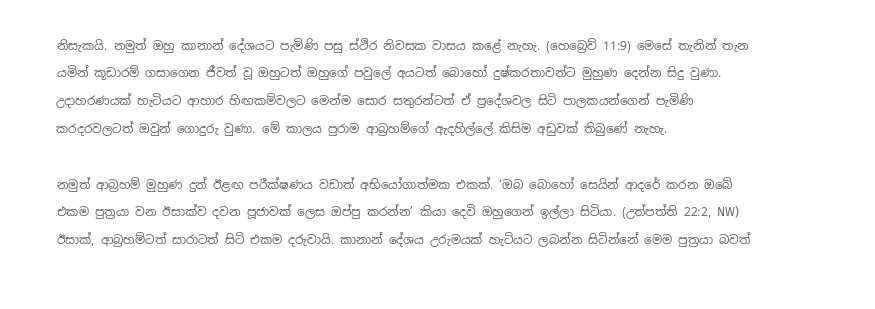නිසැකයි. නමුත් ඔහු කානාන් දේශයට පැමිණි පසු ස්ථිර නිවසක වාසය කළේ නැහැ. (හෙබ්‍රෙව් 11:9) මෙසේ තැනින් තැන යමින් කූඩාරම් ගසාගෙන ජීවත් වූ ඔහුටත් ඔහුගේ පවුලේ අයටත් බොහෝ දුෂ්කරතාවන්ට මුහුණ දෙන්න සිදු වුණා. උදාහරණයක් හැටියට ආහාර හිඟකම්වලට මෙන්ම සොර සතුරන්ටත් ඒ ප්‍රදේශවල සිටි පාලකයන්ගෙන් පැමිණි කරදරවලටත් ඔවුන් ගොදුරු වුණා. මේ කාලය පුරාම ආබ්‍රහම්ගේ ඇදහිල්ලේ කිසිම අඩුවක් තිබුණේ නැහැ.

නමුත් ආබ්‍රහම් මුහුණ දුන් ඊළඟ පරීක්ෂණය වඩාත් අභියෝගාත්මක එකක්. ‘ඔබ බොහෝ සෙයින් ආදරේ කරන ඔබේ එකම පුත්‍රයා වන ඊසාක්ව දවන පූජාවක් ලෙස ඔප්පු කරන්න’ කියා දෙවි ඔහුගෙන් ඉල්ලා සිටියා. (උත්පත්ති 22:2, NW) ඊසාක්, ආබ්‍රහම්ටත් සාරාටත් සිටි එකම දරුවායි. කානාන් දේශය උරුමයක් හැටියට ලබන්න සිටින්නේ මෙම පුත්‍රයා බවත්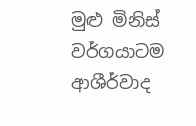මුළු මිනිස් වර්ගයාටම ආශීර්වාද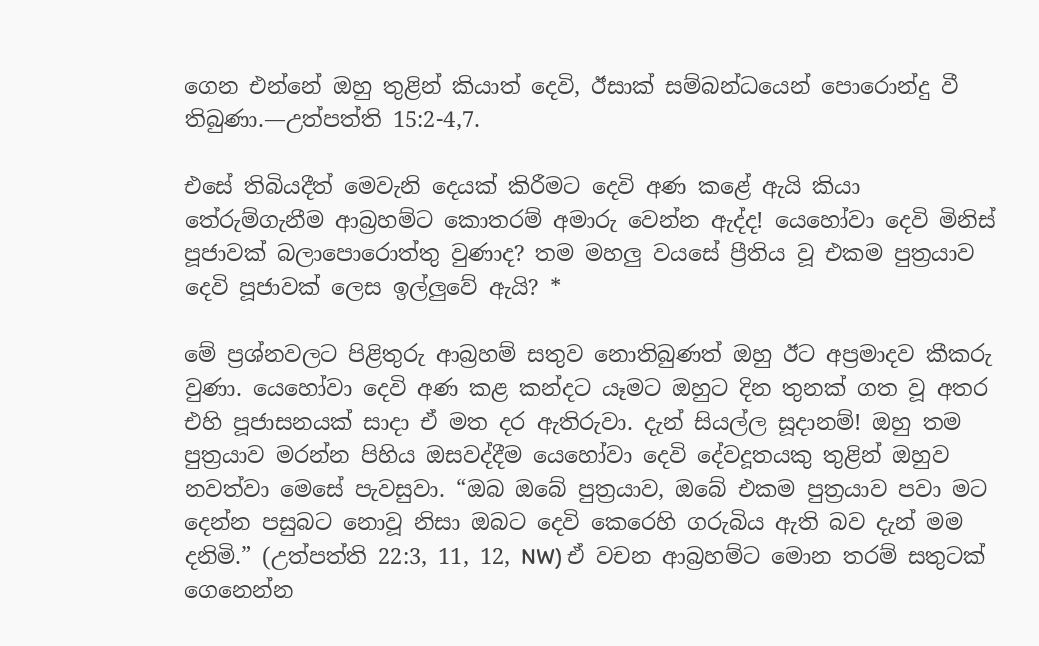ගෙන එන්නේ ඔහු තුළින් කියාත් දෙවි, ඊසාක් සම්බන්ධයෙන් පොරොන්දු වී තිබුණා.—උත්පත්ති 15:2-4,7.

එසේ තිබියදීත් මෙවැනි දෙයක් කිරීමට දෙවි අණ කළේ ඇයි කියා තේරුම්ගැනීම ආබ්‍රහම්ට කොතරම් අමාරු වෙන්න ඇද්ද! යෙහෝවා දෙවි මිනිස් පූජාවක් බලාපොරොත්තු වුණාද? තම මහලු වයසේ ප්‍රීතිය වූ එකම පුත්‍රයාව දෙවි පූජාවක් ලෙස ඉල්ලුවේ ඇයි? *

මේ ප්‍රශ්නවලට පිළිතුරු ආබ්‍රහම් සතුව නොතිබුණත් ඔහු ඊට අප්‍රමාදව කීකරු වුණා. යෙහෝවා දෙවි අණ කළ කන්දට යෑමට ඔහුට දින තුනක් ගත වූ අතර එහි පූජාසනයක් සාදා ඒ මත දර ඇතිරුවා. දැන් සියල්ල සූදානම්! ඔහු තම පුත්‍රයාව මරන්න පිහිය ඔසවද්දීම යෙහෝවා දෙවි දේවදූතයකු තුළින් ඔහුව නවත්වා මෙසේ පැවසුවා. “ඔබ ඔබේ පුත්‍රයාව, ඔබේ එකම පුත්‍රයාව පවා මට දෙන්න පසුබට නොවූ නිසා ඔබට දෙවි කෙරෙහි ගරුබිය ඇති බව දැන් මම දනිමි.” (උත්පත්ති 22:3, 11, 12, NW) ඒ වචන ආබ්‍රහම්ට මොන තරම් සතුටක් ගෙනෙන්න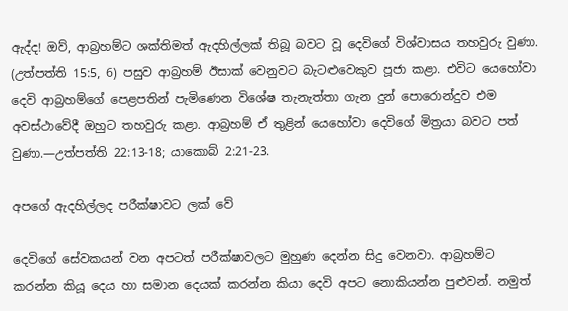ඇද්ද! ඔව්, ආබ්‍රහම්ට ශක්තිමත් ඇදහිල්ලක් තිබූ බවට වූ දෙවිගේ විශ්වාසය තහවුරු වුණා. (උත්පත්ති 15:5, 6) පසුව ආබ්‍රහම් ඊසාක් වෙනුවට බැටළුවෙකුව පූජා කළා. එවිට යෙහෝවා දෙවි ආබ්‍රහම්ගේ පෙළපතින් පැමිණෙන විශේෂ තැනැත්තා ගැන දුන් පොරොන්දුව එම අවස්ථාවේදී ඔහුට තහවුරු කළා. ආබ්‍රහම් ඒ තුළින් යෙහෝවා දෙවිගේ මිත්‍රයා බවට පත් වුණා.—උත්පත්ති 22:13-18; යාකොබ් 2:21-23.

අපගේ ඇදහිල්ලද පරීක්ෂාවට ලක් වේ

දෙවිගේ සේවකයන් වන අපටත් පරීක්ෂාවලට මුහුණ දෙන්න සිදු වෙනවා. ආබ්‍රහම්ට කරන්න කියූ දෙය හා සමාන දෙයක් කරන්න කියා දෙවි අපට නොකියන්න පුළුවන්. නමුත්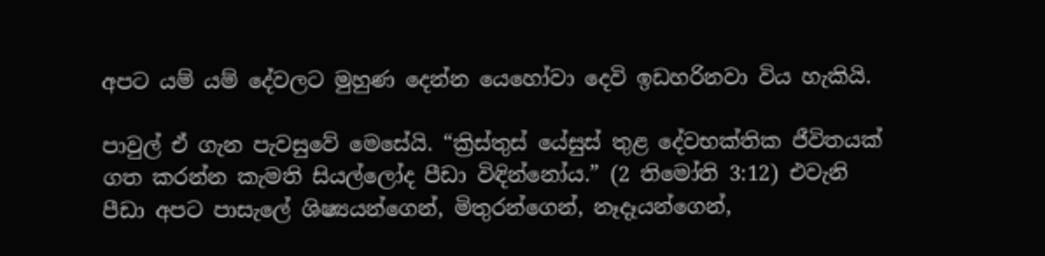අපට යම් යම් දේවලට මුහුණ දෙන්න යෙහෝවා දෙවි ඉඩහරිනවා විය හැකියි.

පාවුල් ඒ ගැන පැවසුවේ මෙසේයි. “ක්‍රිස්තුස් යේසුස් තුළ දේවභක්තික ජීවිතයක් ගත කරන්න කැමති සියල්ලෝද පීඩා විඳින්නෝය.” (2 තිමෝති 3:12) එවැනි පීඩා අපට පාසැලේ ශිෂ්‍යයන්ගෙන්, මිතුරන්ගෙන්, නෑදෑයන්ගෙන්,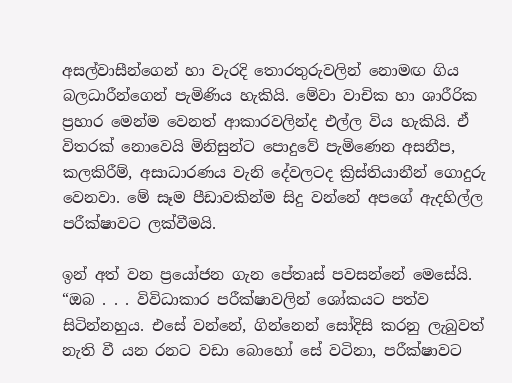අසල්වාසීන්ගෙන් හා වැරදි තොරතුරුවලින් නොමඟ ගිය බලධාරීන්ගෙන් පැමිණිය හැකියි. මේවා වාචික හා ශාරීරික ප්‍රහාර මෙන්ම වෙනත් ආකාරවලින්ද එල්ල විය හැකියි. ඒ විතරක් නොවෙයි මිනිසුන්ට පොදුවේ පැමිණෙන අසනීප, කලකිරීම්, අසාධාරණය වැනි දේවලටද ක්‍රිස්තියානීන් ගොදුරු වෙනවා. මේ සෑම පීඩාවකින්ම සිදු වන්නේ අපගේ ඇදහිල්ල පරීක්ෂාවට ලක්වීමයි.

ඉන් අත් වන ප්‍රයෝජන ගැන පේතෘස් පවසන්නේ මෙසේයි. “ඔබ . . . විවිධාකාර පරීක්ෂාවලින් ශෝකයට පත්ව සිටින්නහුය. එසේ වන්නේ, ගින්නෙන් සෝදිසි කරනු ලැබුවත් නැති වී යන රනට වඩා බොහෝ සේ වටිනා, පරීක්ෂාවට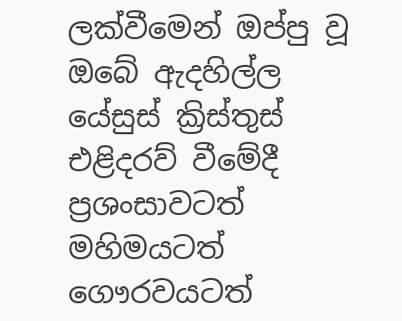ලක්වීමෙන් ඔප්පු වූ ඔබේ ඇදහිල්ල යේසුස් ක්‍රිස්තුස් එළිදරව් වීමේදී ප්‍රශංසාවටත් මහිමයටත් ගෞරවයටත්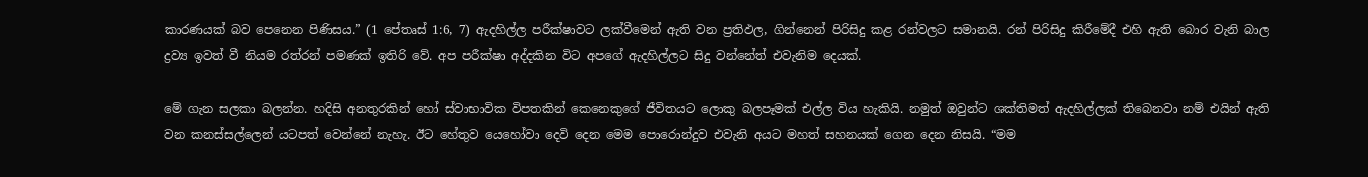කාරණයක් බව පෙනෙන පිණිසය.” (1 පේතෘස් 1:6, 7) ඇදහිල්ල පරීක්ෂාවට ලක්වීමෙන් ඇති වන ප්‍රතිඵල, ගින්නෙන් පිරිසිදු කළ රන්වලට සමානයි. රන් පිරිසිදු කිරීමේදී එහි ඇති බොර වැනි බාල ද්‍රව්‍ය ඉවත් වී නියම රත්රන් පමණක් ඉතිරි වේ. අප පරීක්ෂා අද්දකින විට අපගේ ඇදහිල්ලට සිදු වන්නේත් එවැනිම දෙයක්.

මේ ගැන සලකා බලන්න. හදිසි අනතුරකින් හෝ ස්වාභාවික විපතකින් කෙනෙකුගේ ජීවිතයට ලොකු බලපෑමක් එල්ල විය හැකියි. නමුත් ඔවුන්ට ශක්තිමත් ඇදහිල්ලක් තිබෙනවා නම් එයින් ඇති වන කනස්සල්ලෙන් යටපත් වෙන්නේ නැහැ. ඊට හේතුව යෙහෝවා දෙවි දෙන මෙම පොරොන්දුව එවැනි අයට මහත් සහනයක් ගෙන දෙන නිසයි. “මම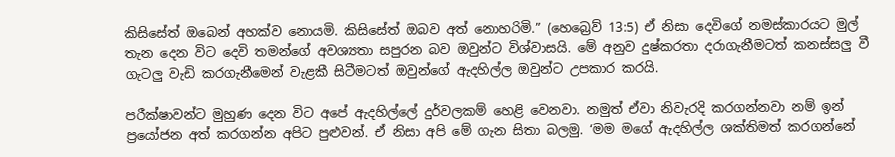කිසිසේත් ඔබෙන් අහක්ව නොයමි. කිසිසේත් ඔබව අත් නොහරිමි.” (හෙබ්‍රෙව් 13:5) ඒ නිසා දෙවිගේ නමස්කාරයට මුල් තැන දෙන විට දෙවි තමන්ගේ අවශ්‍යතා සපුරන බව ඔවුන්ට විශ්වාසයි. මේ අනුව දුෂ්කරතා දරාගැනීමටත් කනස්සලු වී ගැටලු වැඩි කරගැනීමෙන් වැළකී සිටීමටත් ඔවුන්ගේ ඇදහිල්ල ඔවුන්ට උපකාර කරයි.

පරීක්ෂාවන්ට මුහුණ දෙන විට අපේ ඇදහිල්ලේ දුර්වලකම් හෙළි වෙනවා. නමුත් ඒවා නිවැරදි කරගන්නවා නම් ඉන් ප්‍රයෝජන අත් කරගන්න අපිට පුළුවන්. ඒ නිසා අපි මේ ගැන සිතා බලමු. ‘මම මගේ ඇදහිල්ල ශක්තිමත් කරගන්නේ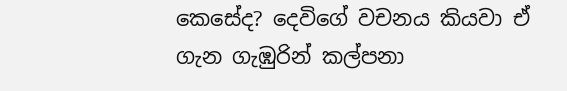කෙසේද? දෙවිගේ වචනය කියවා ඒ ගැන ගැඹුරින් කල්පනා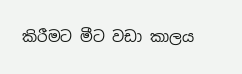කිරීමට මීට වඩා කාලය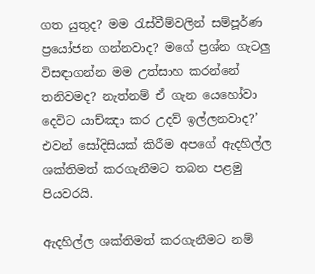ගත යුතුද? මම රැස්වීම්වලින් සම්පූර්ණ ප්‍රයෝජන ගන්නවාද? මගේ ප්‍රශ්න ගැටලු විසඳාගන්න මම උත්සාහ කරන්නේ තනිවමද? නැත්නම් ඒ ගැන යෙහෝවා දෙවිට යාච්ඤා කර උදව් ඉල්ලනවාද?’ එවන් සෝදිසියක් කිරීම අපගේ ඇදහිල්ල ශක්තිමත් කරගැනීමට තබන පළමු පියවරයි.

ඇදහිල්ල ශක්තිමත් කරගැනීමට නම්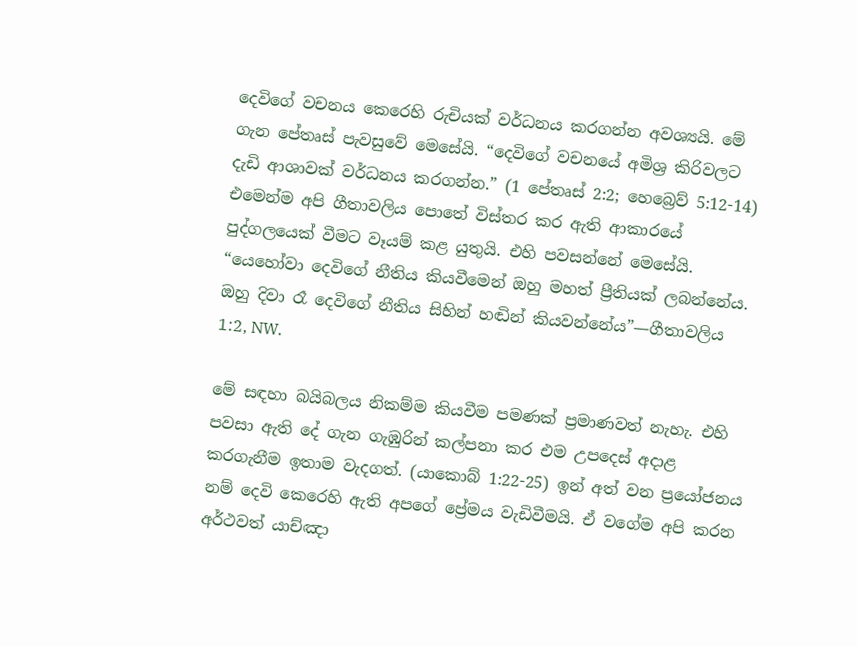දෙවිගේ වචනය කෙරෙහි රුචියක් වර්ධනය කරගන්න අවශ්‍යයි. මේ ගැන පේතෘස් පැවසුවේ මෙසේයි. “දෙවිගේ වචනයේ අමිශ්‍ර කිරිවලට දැඩි ආශාවක් වර්ධනය කරගන්න.” (1 පේතෘස් 2:2; හෙබ්‍රෙව් 5:12-14) එමෙන්ම අපි ගීතාවලිය පොතේ විස්තර කර ඇති ආකාරයේ පුද්ගලයෙක් වීමට වෑයම් කළ යුතුයි. එහි පවසන්නේ මෙසේයි. “යෙහෝවා දෙවිගේ නීතිය කියවීමෙන් ඔහු මහත් ප්‍රීතියක් ලබන්නේය. ඔහු දිවා රෑ දෙවිගේ නීතිය සිහින් හඬින් කියවන්නේය”—ගීතාවලිය 1:2, NW.

මේ සඳහා බයිබලය නිකම්ම කියවීම පමණක් ප්‍රමාණවත් නැහැ. එහි පවසා ඇති දේ ගැන ගැඹුරින් කල්පනා කර එම උපදෙස් අදාළ කරගැනීම ඉතාම වැදගත්. (යාකොබ් 1:22-25) ඉන් අත් වන ප්‍රයෝජනය නම් දෙවි කෙරෙහි ඇති අපගේ ප්‍රේමය වැඩිවීමයි. ඒ වගේම අපි කරන අර්ථවත් යාච්ඤා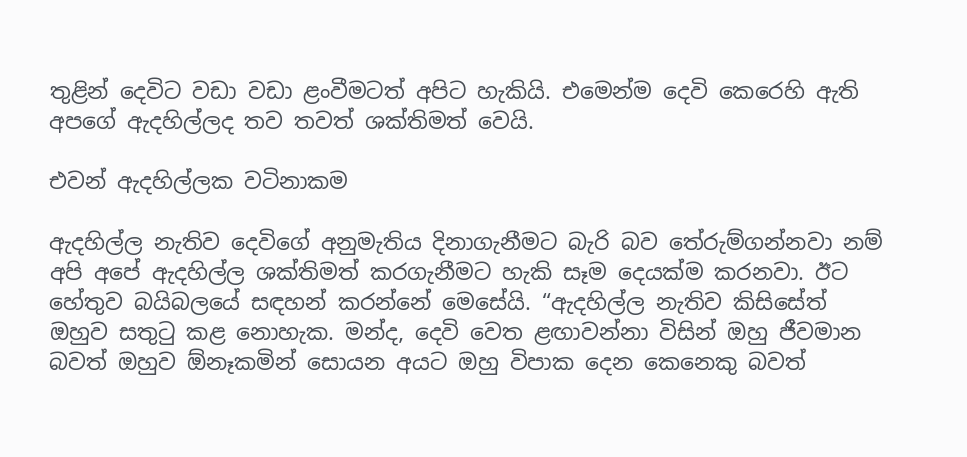තුළින් දෙවිට වඩා වඩා ළංවීමටත් අපිට හැකියි. එමෙන්ම දෙවි කෙරෙහි ඇති අපගේ ඇදහිල්ලද තව තවත් ශක්තිමත් වෙයි.

එවන් ඇදහිල්ලක වටිනාකම

ඇදහිල්ල නැතිව දෙවිගේ අනුමැතිය දිනාගැනීමට බැරි බව තේරුම්ගන්නවා නම් අපි අපේ ඇදහිල්ල ශක්තිමත් කරගැනීමට හැකි සෑම දෙයක්ම කරනවා. ඊට හේතුව බයිබලයේ සඳහන් කරන්නේ මෙසේයි. “ඇදහිල්ල නැතිව කිසිසේත් ඔහුව සතුටු කළ නොහැක. මන්ද, දෙවි වෙත ළඟාවන්නා විසින් ඔහු ජීවමාන බවත් ඔහුව ඕනෑකමින් සොයන අයට ඔහු විපාක දෙන කෙනෙකු බවත්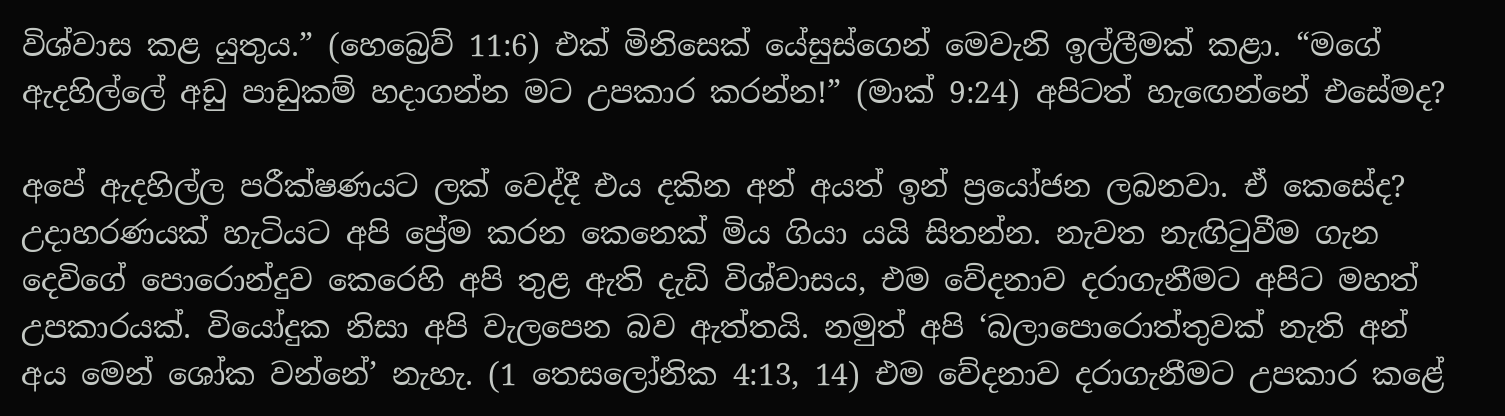විශ්වාස කළ යුතුය.” (හෙබ්‍රෙව් 11:6) එක් මිනිසෙක් යේසුස්ගෙන් මෙවැනි ඉල්ලීමක් කළා. “මගේ ඇදහිල්ලේ අඩු පාඩුකම් හදාගන්න මට උපකාර කරන්න!” (මාක් 9:24) අපිටත් හැඟෙන්නේ එසේමද?

අපේ ඇදහිල්ල පරීක්ෂණයට ලක් වෙද්දී එය දකින අන් අයත් ඉන් ප්‍රයෝජන ලබනවා. ඒ කෙසේද? උදාහරණයක් හැටියට අපි ප්‍රේම කරන කෙනෙක් මිය ගියා යයි සිතන්න. නැවත නැඟිටුවීම ගැන දෙවිගේ පොරොන්දුව කෙරෙහි අපි තුළ ඇති දැඩි විශ්වාසය, එම වේදනාව දරාගැනීමට අපිට මහත් උපකාරයක්. වියෝදුක නිසා අපි වැලපෙන බව ඇත්තයි. නමුත් අපි ‘බලාපොරොත්තුවක් නැති අන් අය මෙන් ශෝක වන්නේ’ නැහැ. (1 තෙසලෝනික 4:13, 14) එම වේදනාව දරාගැනීමට උපකාර කළේ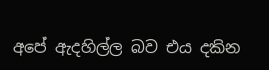අපේ ඇදහිල්ල බව එය දකින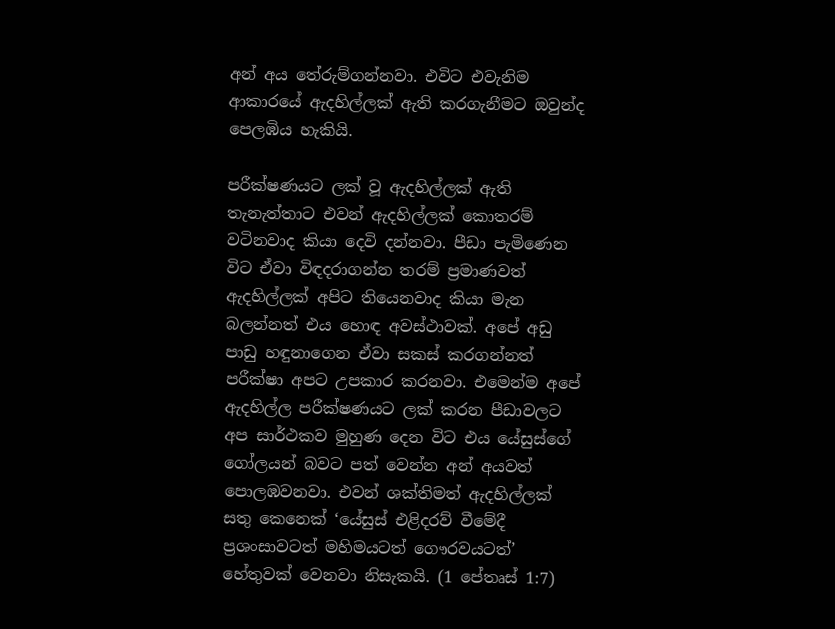අන් අය තේරුම්ගන්නවා. එවිට එවැනිම ආකාරයේ ඇදහිල්ලක් ඇති කරගැනීමට ඔවුන්ද පෙලඹිය හැකියි.

පරීක්ෂණයට ලක් වූ ඇදහිල්ලක් ඇති තැනැත්තාට එවන් ඇදහිල්ලක් කොතරම් වටිනවාද කියා දෙවි දන්නවා. පීඩා පැමිණෙන විට ඒවා විඳදරාගන්න තරම් ප්‍රමාණවත් ඇදහිල්ලක් අපිට තියෙනවාද කියා මැන බලන්නත් එය හොඳ අවස්ථාවක්. අපේ අඩු පාඩු හඳුනාගෙන ඒවා සකස් කරගන්නත් පරීක්ෂා අපට උපකාර කරනවා. එමෙන්ම අපේ ඇදහිල්ල පරීක්ෂණයට ලක් කරන පීඩාවලට අප සාර්ථකව මුහුණ දෙන විට එය යේසුස්ගේ ගෝලයන් බවට පත් වෙන්න අන් අයවත් පොලඹවනවා. එවන් ශක්තිමත් ඇදහිල්ලක් සතු කෙනෙක් ‘යේසුස් එළිදරව් වීමේදී ප්‍රශංසාවටත් මහිමයටත් ගෞරවයටත්’ හේතුවක් වෙනවා නිසැකයි. (1 පේතෘස් 1:7)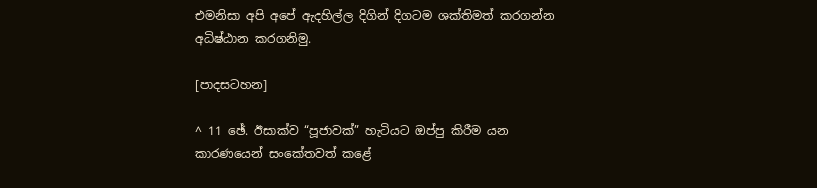එමනිසා අපි අපේ ඇදහිල්ල දිගින් දිගටම ශක්තිමත් කරගන්න අධිෂ්ඨාන කරගනිමු.

[පාදසටහන]

^ 11 ඡේ. ඊසාක්ව “පූජාවක්” හැටියට ඔප්පු කිරීම යන කාරණයෙන් සංකේතවත් කළේ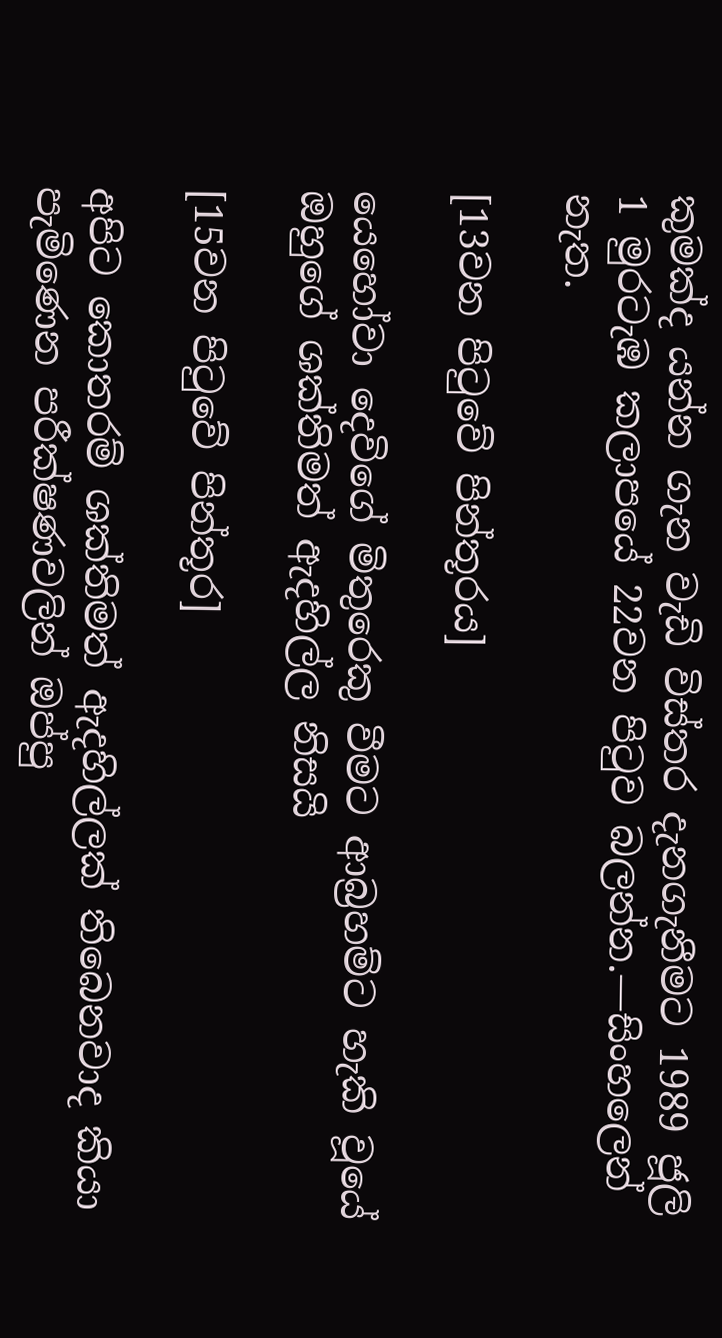කුමක්ද යන්න ගැන වැඩි විස්තර දැනගැනීමට 1989 ජූලි 1 මුරටැඹ කලාපයේ 22වන පිටුව බලන්න.—සිංහලෙන් නැත.

[13වන පිටුවේ පින්තූරය]

යෙහෝවා දෙවිගේ මිතුරෙකු වීමට ආබ්‍රහම්ට හැකි වූයේ ඔහුගේ ශක්තිමත් ඇදහිල්ල නිසයි

[15වන පිටුවේ පින්තූර]

අපිට කොතරම් ශක්තිමත් ඇදහිල්ලක් තිබෙනවාද කියා පැමිණෙන පරීක්ෂණවලින් ඔප්පු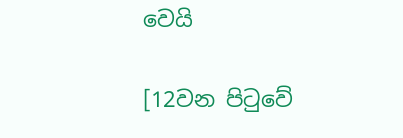වෙයි

[12වන පිටුවේ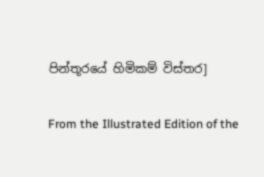පින්තූරයේ හිමිකම් විස්තර]

From the Illustrated Edition of the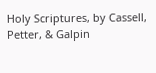Holy Scriptures, by Cassell, Petter, & Galpin